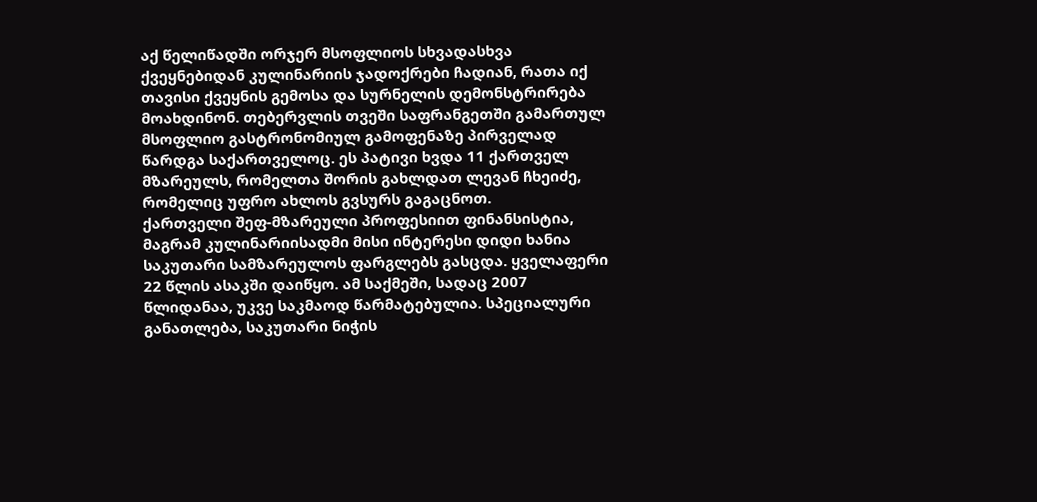აქ წელიწადში ორჯერ მსოფლიოს სხვადასხვა ქვეყნებიდან კულინარიის ჯადოქრები ჩადიან, რათა იქ თავისი ქვეყნის გემოსა და სურნელის დემონსტრირება მოახდინონ. თებერვლის თვეში საფრანგეთში გამართულ მსოფლიო გასტრონომიულ გამოფენაზე პირველად წარდგა საქართველოც. ეს პატივი ხვდა 11 ქართველ მზარეულს, რომელთა შორის გახლდათ ლევან ჩხეიძე, რომელიც უფრო ახლოს გვსურს გაგაცნოთ.
ქართველი შეფ-მზარეული პროფესიით ფინანსისტია, მაგრამ კულინარიისადმი მისი ინტერესი დიდი ხანია საკუთარი სამზარეულოს ფარგლებს გასცდა. ყველაფერი 22 წლის ასაკში დაიწყო. ამ საქმეში, სადაც 2007 წლიდანაა, უკვე საკმაოდ წარმატებულია. სპეციალური განათლება, საკუთარი ნიჭის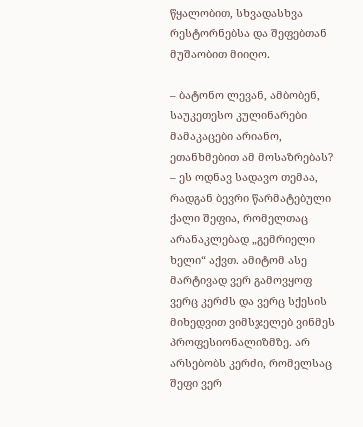წყალობით, სხვადასხვა რესტორნებსა და შეფებთან მუშაობით მიიღო.

– ბატონო ლევან, ამბობენ, საუკეთესო კულინარები მამაკაცები არიანო, ეთანხმებით ამ მოსაზრებას?
– ეს ოდნავ სადავო თემაა, რადგან ბევრი წარმატებული ქალი შეფია, რომელთაც არანაკლებად „გემრიელი ხელი“ აქვთ. ამიტომ ასე მარტივად ვერ გამოვყოფ ვერც კერძს და ვერც სქესის მიხედვით ვიმსჯელებ ვინმეს პროფესიონალიზმზე. არ არსებობს კერძი, რომელსაც შეფი ვერ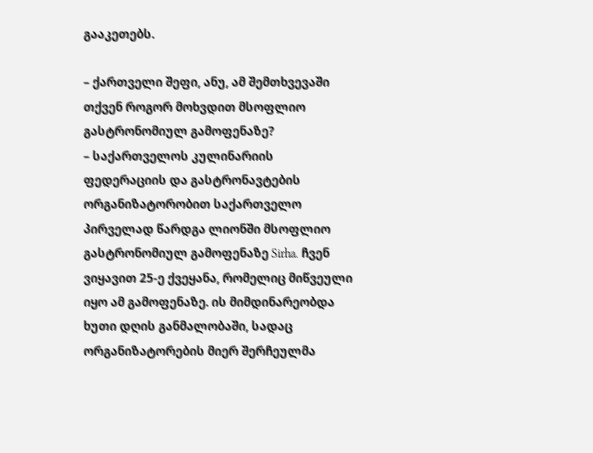გააკეთებს.

– ქართველი შეფი, ანუ, ამ შემთხვევაში თქვენ როგორ მოხვდით მსოფლიო გასტრონომიულ გამოფენაზე?
– საქართველოს კულინარიის ფედერაციის და გასტრონავტების ორგანიზატორობით საქართველო პირველად წარდგა ლიონში მსოფლიო გასტრონომიულ გამოფენაზე Sirha. ჩვენ ვიყავით 25-ე ქვეყანა, რომელიც მიწვეული იყო ამ გამოფენაზე. ის მიმდინარეობდა ხუთი დღის განმალობაში, სადაც ორგანიზატორების მიერ შერჩეულმა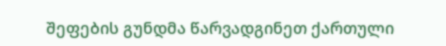შეფების გუნდმა წარვადგინეთ ქართული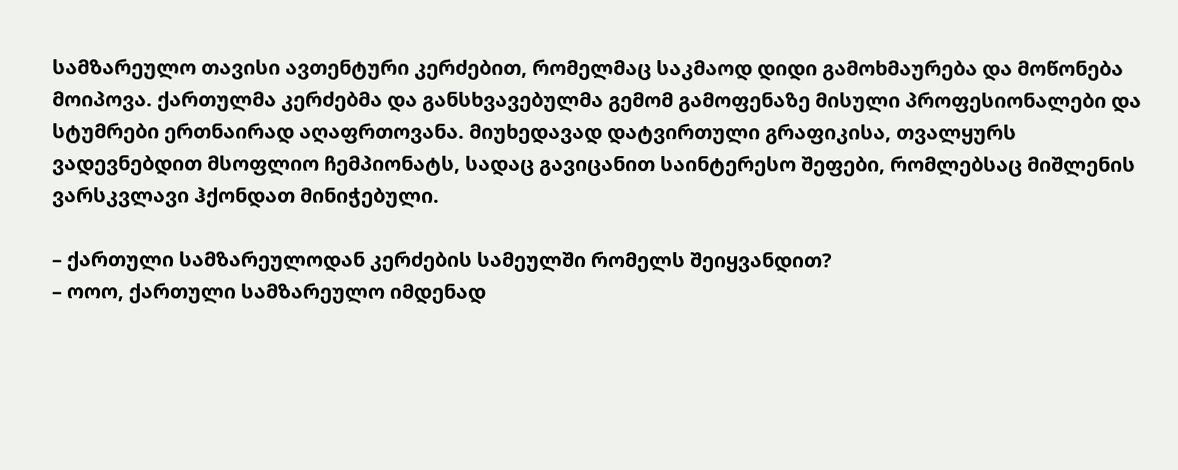სამზარეულო თავისი ავთენტური კერძებით, რომელმაც საკმაოდ დიდი გამოხმაურება და მოწონება მოიპოვა. ქართულმა კერძებმა და განსხვავებულმა გემომ გამოფენაზე მისული პროფესიონალები და სტუმრები ერთნაირად აღაფრთოვანა. მიუხედავად დატვირთული გრაფიკისა, თვალყურს ვადევნებდით მსოფლიო ჩემპიონატს, სადაც გავიცანით საინტერესო შეფები, რომლებსაც მიშლენის ვარსკვლავი ჰქონდათ მინიჭებული.

– ქართული სამზარეულოდან კერძების სამეულში რომელს შეიყვანდით?
– ოოო, ქართული სამზარეულო იმდენად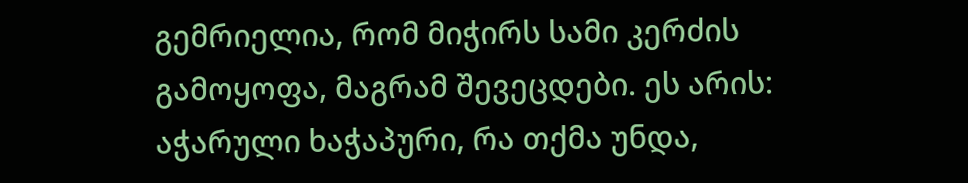გემრიელია, რომ მიჭირს სამი კერძის გამოყოფა, მაგრამ შევეცდები. ეს არის: აჭარული ხაჭაპური, რა თქმა უნდა,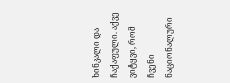ხინკალი და ჩაქაფული. აქვე ვიტყვი, რომ ჩვენი ნაციონალური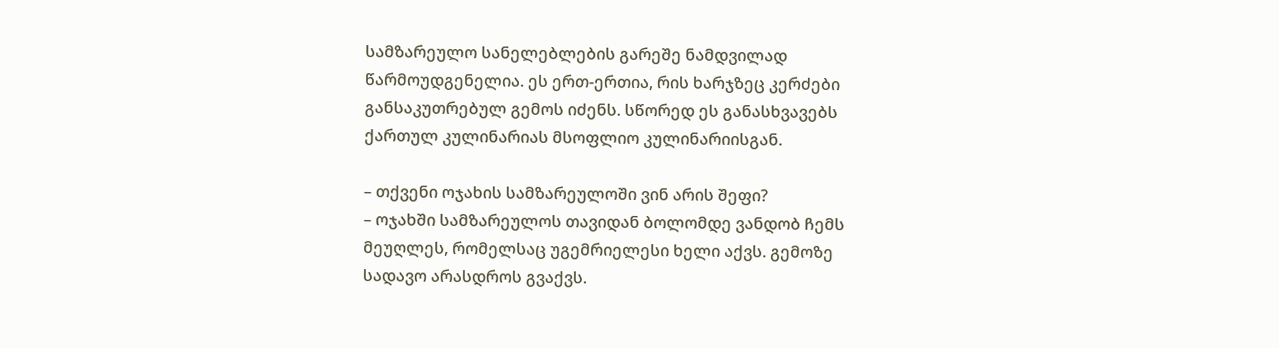სამზარეულო სანელებლების გარეშე ნამდვილად წარმოუდგენელია. ეს ერთ-ერთია, რის ხარჯზეც კერძები განსაკუთრებულ გემოს იძენს. სწორედ ეს განასხვავებს ქართულ კულინარიას მსოფლიო კულინარიისგან.

– თქვენი ოჯახის სამზარეულოში ვინ არის შეფი?
– ოჯახში სამზარეულოს თავიდან ბოლომდე ვანდობ ჩემს მეუღლეს, რომელსაც უგემრიელესი ხელი აქვს. გემოზე სადავო არასდროს გვაქვს.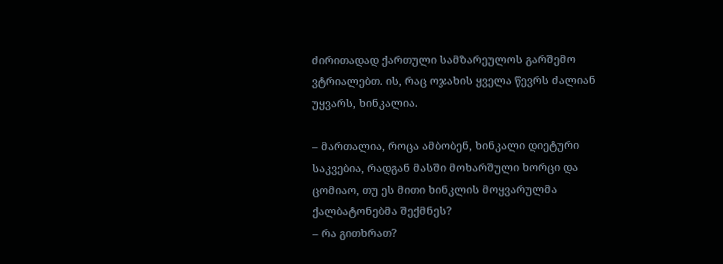ძირითადად ქართული სამზარეულოს გარშემო ვტრიალებთ. ის, რაც ოჯახის ყველა წევრს ძალიან უყვარს, ხინკალია.

– მართალია, როცა ამბობენ, ხინკალი დიეტური საკვებია, რადგან მასში მოხარშული ხორცი და ცომიაო, თუ ეს მითი ხინკლის მოყვარულმა ქალბატონებმა შექმნეს?
– რა გითხრათ?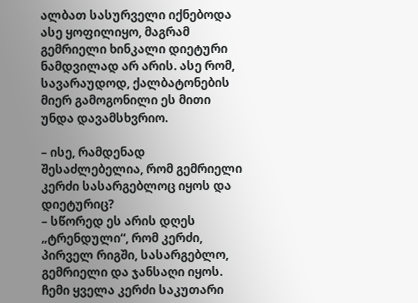ალბათ სასურველი იქნებოდა ასე ყოფილიყო, მაგრამ გემრიელი ხინკალი დიეტური ნამდვილად არ არის. ასე რომ, სავარაუდოდ, ქალბატონების მიერ გამოგონილი ეს მითი უნდა დავამსხვრიო.

– ისე, რამდენად შესაძლებელია, რომ გემრიელი კერძი სასარგებლოც იყოს და დიეტურიც?
– სწორედ ეს არის დღეს „ტრენდული“, რომ კერძი, პირველ რიგში, სასარგებლო, გემრიელი და ჯანსაღი იყოს. ჩემი ყველა კერძი საკუთარი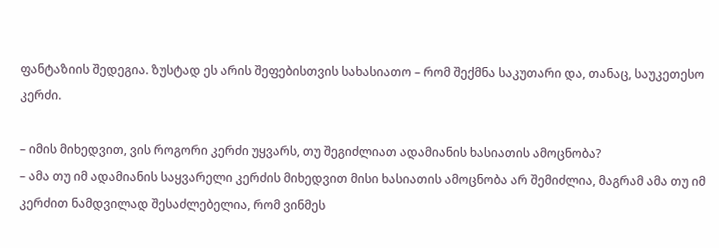ფანტაზიის შედეგია. ზუსტად ეს არის შეფებისთვის სახასიათო – რომ შექმნა საკუთარი და, თანაც, საუკეთესო კერძი.

– იმის მიხედვით, ვის როგორი კერძი უყვარს, თუ შეგიძლიათ ადამიანის ხასიათის ამოცნობა?
– ამა თუ იმ ადამიანის საყვარელი კერძის მიხედვით მისი ხასიათის ამოცნობა არ შემიძლია, მაგრამ ამა თუ იმ კერძით ნამდვილად შესაძლებელია, რომ ვინმეს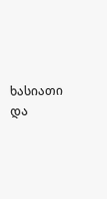ხასიათი და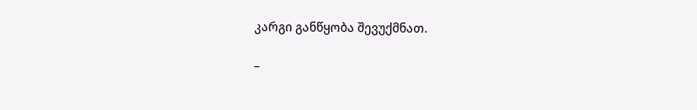კარგი განწყობა შევუქმნათ.

–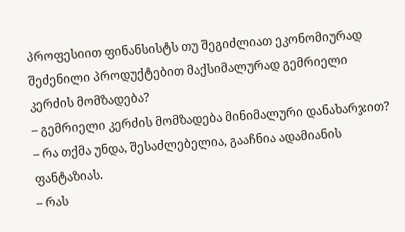პროფესიით ფინანსისტს თუ შეგიძლიათ ეკონომიურად შეძენილი პროდუქტებით მაქსიმალურად გემრიელი კერძის მომზადება?
– გემრიელი კერძის მომზადება მინიმალური დანახარჯით? – რა თქმა უნდა, შესაძლებელია, გააჩნია ადამიანის ფანტაზიას.
– რას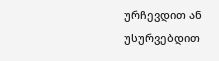ურჩევდით ან უსურვებდით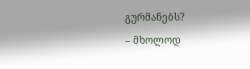გურმანებს?
– მხოლოდ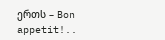ერთს – Bon appetit!..